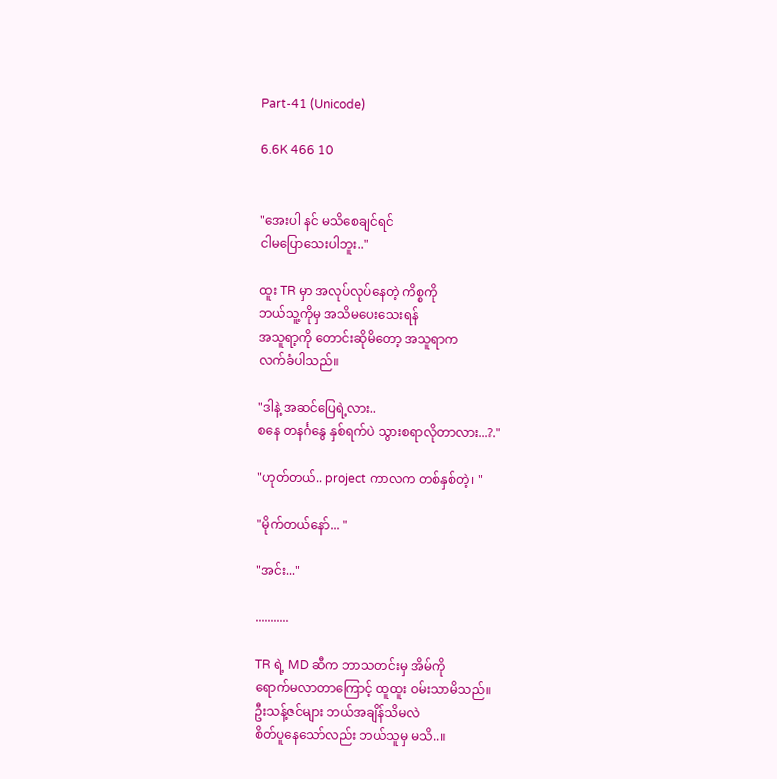Part-41 (Unicode)

6.6K 466 10


"အေးပါ နင် မသိစေချင်ရင်
ငါမပြောသေးပါဘူး.."

ထူး TR မှာ အလုပ်လုပ်နေတဲ့ ကိစ္စကို
ဘယ်သူ့ကိုမှ အသိမပေးသေးရန်
အသူရာ့ကို တောင်းဆိုမိတော့ အသူရာက
လက်ခံပါသည်။

"ဒါနဲ့ အဆင်ပြေရဲ့လား..
စနေ တနင်္ဂနွေ နှစ်ရက်ပဲ သွားစရာလိုတာလား...?."

"ဟုတ်တယ်.. project ကာလက တစ်နှစ်တဲ့၊ "

"မိုက်တယ်နော်... "

"အင်း..."

...........

TR ရဲ့ MD ဆီက ဘာသတင်းမှ အိမ်ကို
ရောက်မလာတာကြောင့် ထူထူး ဝမ်းသာမိသည်။
ဦးသန့်ဇင်များ ဘယ်အချိန်သိမလဲ
စိတ်ပူနေသော်လည်း ဘယ်သူမှ မသိ..။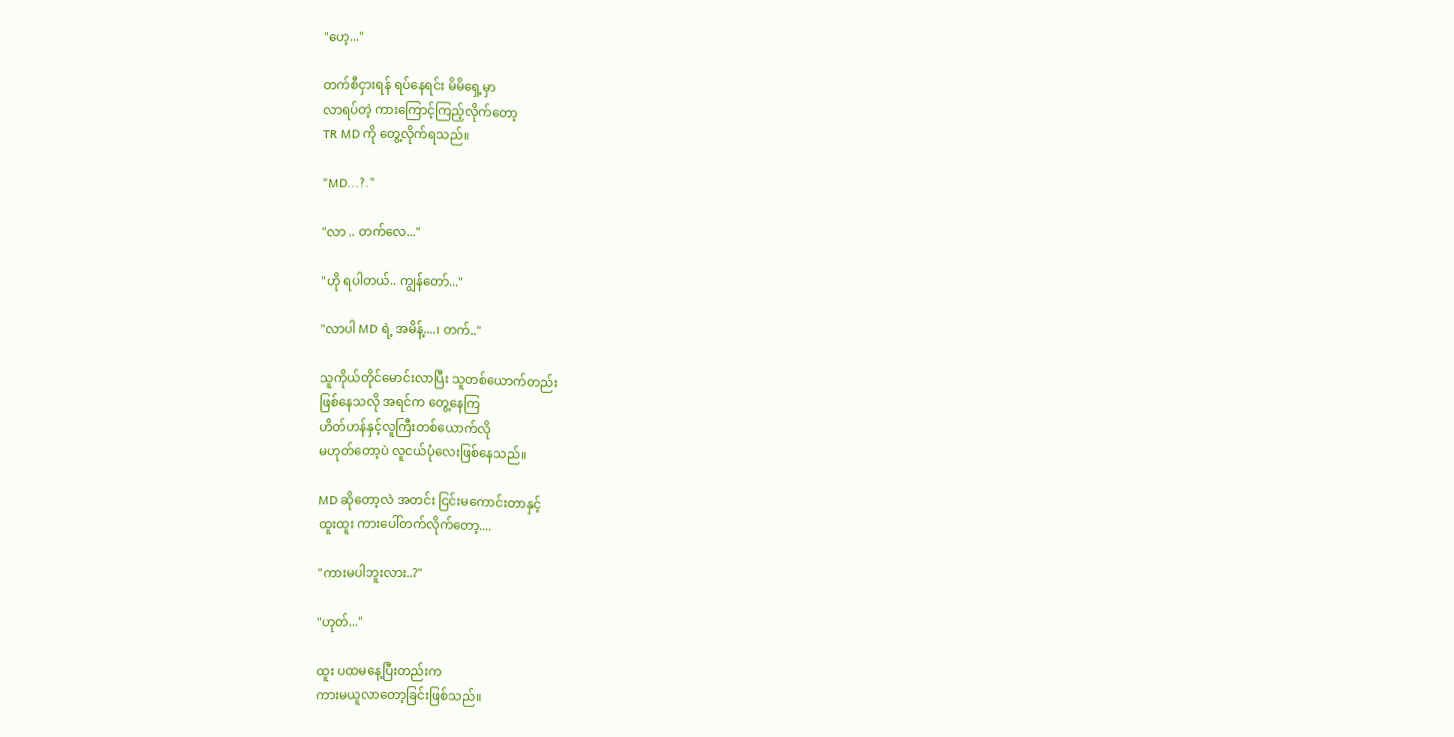"ဟေ့..."

တက်စီငှားရန် ရပ်နေရင်း မိမိရှေ့မှာ
လာရပ်တဲ့ ကားကြောင့်ကြည့်လိုက်တော့
TR MD ကို တွေ့လိုက်ရသည်။

"MD...?."

"လာ .. တက်လေ..."

"ဟို ရပါတယ်.. ကျွန်တော်..."

"လာပါ MD ရဲ့ အမိန့်....၊ တက်.."

သူကိုယ်တိုင်မောင်းလာပြီး သူတစ်ယောက်တည်း
ဖြစ်နေသလို အရင်က တွေ့နေကြ
ဟိတ်ဟန်နှင့်လူကြီးတစ်ယောက်လို
မဟုတ်တော့ပဲ လူငယ်ပုံလေးဖြစ်နေသည်။

MD ဆိုတော့လဲ အတင်း ငြင်းမကောင်းတာနှင့်
ထူးထူး ကားပေါ်တက်လိုက်တော့....

"ကားမပါဘူးလား..?"

"ဟုတ်..."

ထူး ပထမနေ့ပြီးတည်းက
ကားမယူလာတော့ခြင်းဖြစ်သည်။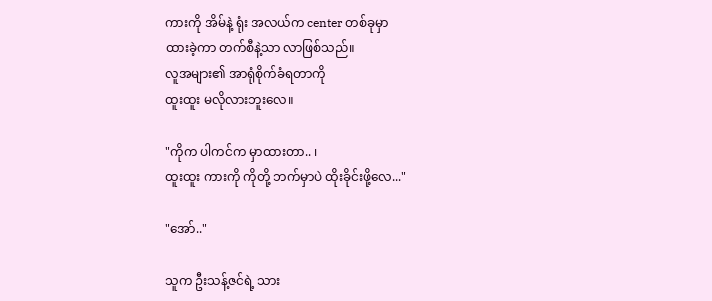ကားကို အိမ်နဲ့ ရုံး အလယ်က center တစ်ခုမှာ
ထားခဲ့ကာ တက်စီနဲ့သာ လာဖြစ်သည်။
လူအများ၏ အာရုံစိုက်ခံရတာကို
ထူးထူး မလိုလားဘူးလေ။

"ကိုက ပါကင်က မှာထားတာ.. ၊
ထူးထူး ကားကို ကိုတို့ ဘက်မှာပဲ ထိုးခိုင်းဖို့လေ..."

"အော်.."

သူက ဦးသန့်ဇင်ရဲ့ သား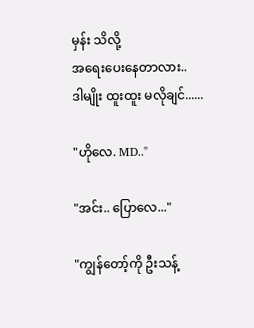မှန်း သိလို့
အရေးပေးနေတာလား..
ဒါမျိုး ထူးထူး မလိုချင်......

"ဟိုလေ. MD.."

"အင်း.. ပြောလေ..."

"ကျွန်တော့်ကို ဦးသန့်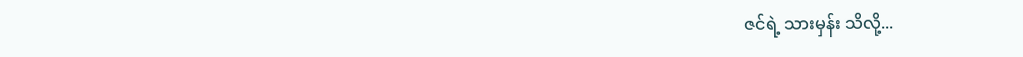ဇင်ရဲ့ သားမှန်း သိလို့...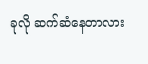ခုလို ဆက်ဆံနေတာလား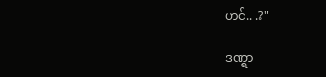ဟင်.. .?"

ဒဏ္ရာ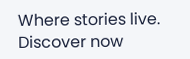Where stories live. Discover now